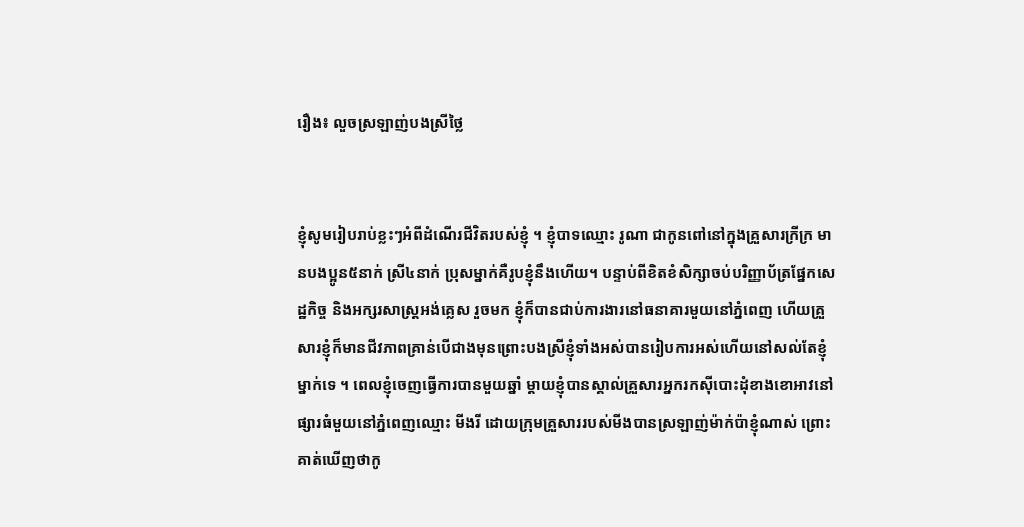រឿង៖ លួចស្រឡាញ់បងស្រីថ្លៃ


ខ្ញុំសូមរៀបរាប់ខ្លះៗអំពីដំណើរជីវិតរបស់ខ្ញុំ ។ ខ្ញុំបាទឈ្មោះ រូណា ជាកូនពៅនៅក្នុងគ្រួសារក្រីក្រ មានបងប្អូន៥នាក់ ស្រី៤នាក់ ប្រុសម្នាក់គឺរូបខ្ញុំនឹងហើយ។ បន្ទាប់ពីខិតខំសិក្សាចប់បរិញ្ញាប័ត្រផ្នែកសេដ្ឋកិច្ច និងអក្សរសាស្ត្រអង់គ្លេស រួចមក ខ្ញុំក៏បានជាប់ការងារនៅធនាគារមួយនៅភ្នំពេញ ហើយគ្រួសារខ្ញុំក៏មានជីវភាពគ្រាន់បើជាងមុនព្រោះបងស្រីខ្ញុំទាំងអស់បានរៀបការអស់ហើយនៅសល់តែខ្ញុំម្នាក់ទេ ។ ពេលខ្ញុំចេញធ្វើការបានមួយឆ្នាំ ម្ដាយខ្ញុំបានស្គាល់គ្រួសារអ្នករកស៊ីបោះដុំខាងខោអាវនៅផ្សារធំមួយនៅភ្នំពេញឈ្មោះ មីងរី ដោយក្រុមគ្រួសាររបស់មីងបានស្រឡាញ់ម៉ាក់ប៉ាខ្ញុំណាស់ ព្រោះគាត់ឃើញថាកូ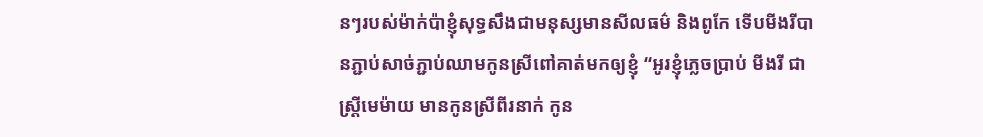នៗរបស់ម៉ាក់ប៉ាខ្ញុំសុទ្ធសឹងជាមនុស្សមានសីលធម៌ និងពូកែ ទើបមីងរីបានភ្ជាប់សាច់ភ្ជាប់ឈាមកូនស្រីពៅគាត់មកឲ្យខ្ញុំ “អូរខ្ញុំភ្លេចប្រាប់ មីងរី ជាស្រ្ដីមេម៉ាយ មានកូនស្រីពីរនាក់ កូន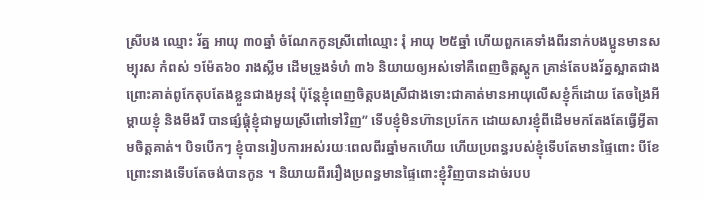ស្រីបង ឈ្មោះ រ័ត្ន អាយុ ៣០ឆ្នាំ ចំណែកកូនស្រីពៅឈ្មោះ រុំ អាយុ ២៥ឆ្នាំ ហើយពួកគេទាំងពីរនាក់បងប្អូនមានសម្បុរស កំពស់ ១ម៉ែត៦០ រាងស្លីម ដើមទ្រូងទំហំ ៣៦ និយាយឲ្យអស់ទៅគឺពេញចិត្ដស្ដូក គ្រាន់តែបងរ័ត្នស្អាតជាងព្រោះគាត់ពូកែតុបតែងខ្លួនជាងអូនរុំ ប៉ុន្តែខ្ញុំពេញចិត្តបងស្រីជាងទោះជាគាត់មានអាយុលើសខ្ញុំក៏ដោយ តែចង្រៃអីម្ដាយខ្ញុំ និងមីងរី បានផ្សំផ្គុំខ្ញុំជាមួយស្រីពៅទៅវិញ” ទើបខ្ញុំមិនហ៊ានប្រកែក ដោយសារខ្ញុំពីដើមមកតែងតែធ្វើអ្វីតាមចិត្តគាត់។ បិទបើកៗ ខ្ញុំបានរៀបការអស់រយៈពេលពីរឆ្នាំមកហើយ ហើយប្រពន្ធរបស់ខ្ញុំទើបតែមានផ្ទៃពោះ បីខែ ព្រោះនាងទើបតែចង់បានកូន ។ និយាយពីររឿងប្រពន្ធមានផ្ទៃពោះខ្ញុំវិញបានដាច់របប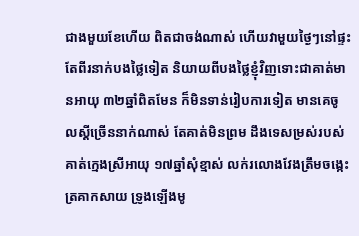ជាងមួយខែហើយ ពិតជាចង់ណាស់ ហើយវាមួយថ្ងៃៗនៅផ្ទះតែពីរនាក់បងថ្លៃទៀត និយាយពីបងថ្លៃខ្ញុំវិញទោះជាគាត់មានអាយុ ៣២ឆ្នាំពិតមែន ក៏មិនទាន់រៀបការទៀត មានគេចូលស្ដីច្រើននាក់ណាស់ តែគាត់មិនព្រម ដឹងទេសម្រស់របស់គាត់ក្មេងស្រីអាយុ ១៧ឆ្នាំសុំខ្មាស់ លក់រលោងវែងត្រឹមចង្កេះ ត្រគាកសាយ ទ្រូងឡើងមូ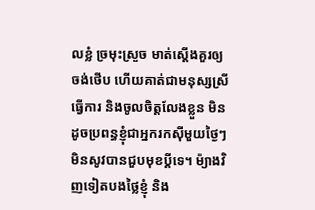លខ្លំ ច្រមុះស្រួច មាត់ស្ដើងគួរឲ្យចង់ថើប ហើយគាត់ជាមនុស្សស្រីធ្វើការ និងចូលចិត្តលែងខ្លួន មិនដូចប្រពន្ធខ្ញុំជាអ្នករកស៊ីមួយថ្ងៃៗមិនសូវបានជួបមុខប្ដីទេ។ ម៉្យាងវិញទៀតបងថ្លៃខ្ញុំ និង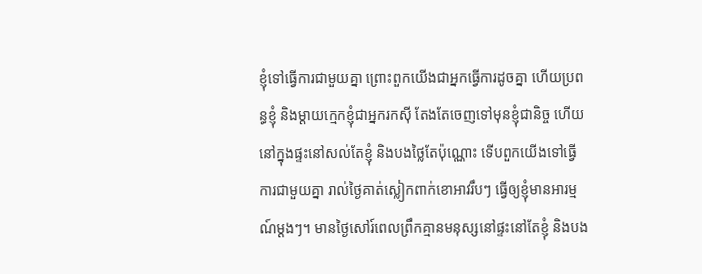ខ្ញុំទៅធ្វើការជាមួយគ្នា ព្រោះពួកយើងជាអ្នកធ្វើការដូចគ្នា ហើយប្រពន្ធខ្ញុំ និងម្ដាយក្មេកខ្ញុំជាអ្នករកស៊ី តែងតែចេញទៅមុនខ្ញុំជានិច្ច ហើយនៅក្នុងផ្ទះនៅសល់តែខ្ញុំ និងបងថ្លៃតែប៉ុណ្ណោះ ទើបពួកយើងទៅធ្វើការជាមួយគ្នា រាល់ថ្ងៃគាត់ស្លៀកពាក់ខោអាវរឹបៗ ធ្វើឲ្យខ្ញុំមានអារម្មណ៍ម្ដងៗ។ មានថ្ងៃសៅរ៍ពេលព្រឹកគ្មានមនុស្សនៅផ្ទះនៅតែខ្ញុំ និងបង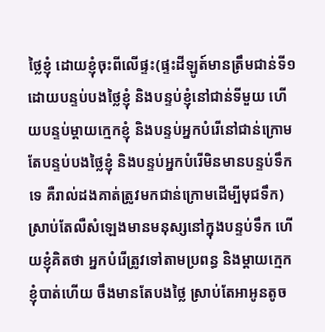ថ្លៃខ្ញុំ ដោយខ្ញុំចុះពីលើផ្ទះ(ផ្ទះដីឡូត៍មានត្រឹមជាន់ទី១ ដោយបន្ទប់បងថ្លៃខ្ញុំ និងបន្ទប់ខ្ញុំនៅជាន់ទីមួយ ហើយបន្ទប់ម្ដាយក្មេកខ្ញុំ និងបន្ទប់អ្នកបំរើនៅជាន់ក្រោម តែបន្ទប់បងថ្លៃខ្ញុំ និងបន្ទប់អ្នកបំរើមិនមានបន្ទប់ទឹកទេ គឺរាល់ដងគាត់ត្រូវមកជាន់ក្រោមដើម្បីមុជទឹក) ស្រាប់តែលឺសំឡេងមានមនុស្សនៅក្នុងបន្ទប់ទឹក ហើយខ្ញុំគិតថា អ្នកបំរើត្រូវទៅតាមប្រពន្ធ និងម្ដាយក្មេកខ្ញុំបាត់ហើយ ចឹងមានតែបងថ្លៃ ស្រាប់តែអាអូនតូច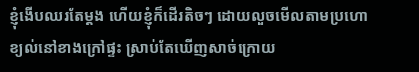ខ្ញុំងើបឈរតែម្ដង ហើយខ្ញុំក៏ដើរតិចៗ ដោយលួចមើលតាមប្រហោខ្យល់នៅខាងក្រៅផ្ទះ ស្រាប់តែឃើញសាច់ក្រោយ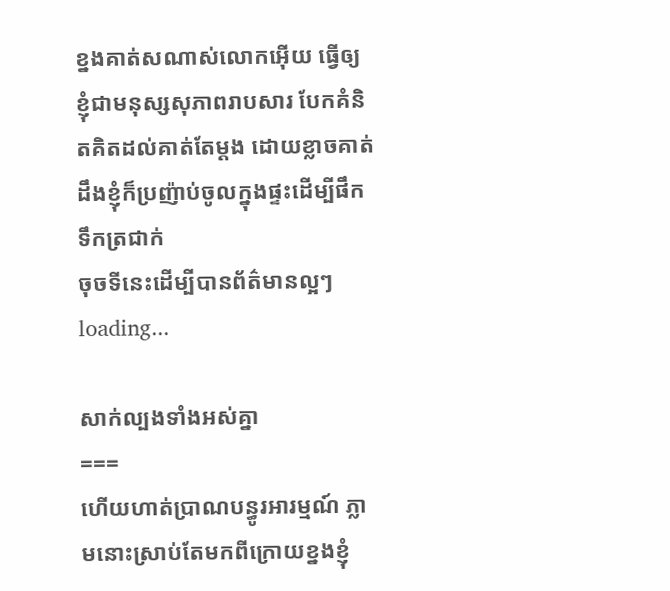ខ្នងគាត់សណាស់លោកអ៊ើយ ធ្វើឲ្យខ្ញុំជាមនុស្សសុភាពរាបសារ បែកគំនិតគិតដល់គាត់តែម្ដង ដោយខ្លាចគាត់ដឹងខ្ញុំក៏ប្រញ៉ាប់ចូលក្នុងផ្ទះដើម្បីផឹកទឹកត្រជាក់
ចុចទីនេះដើម្បីបានព័ត៌មានល្អៗ
loading...

សាក់ល្បងទាំងអស់គ្នា
===
ហើយហាត់ប្រាណបន្ធូរអារម្មណ៍ ភ្លាមនោះស្រាប់តែមកពីក្រោយខ្នងខ្ញុំ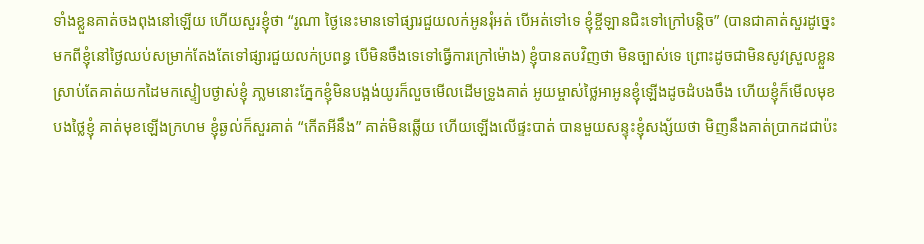ទាំងខ្លួនគាត់ចងពុងនៅឡើយ ហើយសួរខ្ញុំថា “រូណា ថ្ងៃនេះមានទៅផ្សារជួយលក់អូនរុំអត់ បើអត់ទៅទេ ខ្ញុំខ្ចីឡានជិះទៅក្រៅបន្តិច” (បានជាគាត់សួរដូច្នេះមកពីខ្ញុំនៅថ្ងៃឈប់សម្រាក់តែងតែទៅផ្សារជួយលក់ប្រពន្ធ បើមិនចឹងទេទៅធ្វើការក្រៅម៉ោង) ខ្ញុំបានតបវិញថា មិនច្បាស់ទេ ព្រោះដូចជាមិនសូវស្រួលខ្លួន ស្រាប់តែគាត់យកដៃមកស្ទៀបថ្ងាស់ខ្ញុំ ភា្លមនោះភ្នែកខ្ញុំមិនបង្អង់យូរក៏លួចមើលដើមទ្រូងគាត់ អូយម្ចាស់ថ្លៃអាអូនខ្ញុំឡើងដូចដំបងចឹង ហើយខ្ញុំក៏មើលមុខបងថ្លៃខ្ញុំ គាត់មុខឡើងក្រហម ខ្ញុំឆ្ងល់ក៏សួរគាត់ “កើតអីនឹង” គាត់មិនឆ្លើយ ហើយឡើងលើផ្ទះបាត់ បានមួយសន្ទុះខ្ញុំសង្ស័យថា មិញនឹងគាត់ប្រាកដជាប៉ះ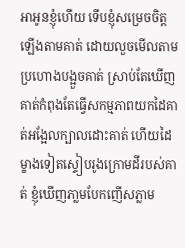អាអូនខ្ញុំហើយ ទើបខ្ញុំសម្រេចចិត្ត ឡើងតាមគាត់ ដោយលួចមើលតាមប្រហោងបង្អួចគាត់ ស្រាប់តែឃើញគាត់កំពុងតែធ្វើសកម្មភាពយកដៃគាត់អង្អែលក្បាលដោះគាត់ ហើយដៃម្ខាងទៀតស្ទៀបរូងក្រោមដីរបស់គាត់ ខ្ញុំឃើញភា្លមបែកញើសភ្លាម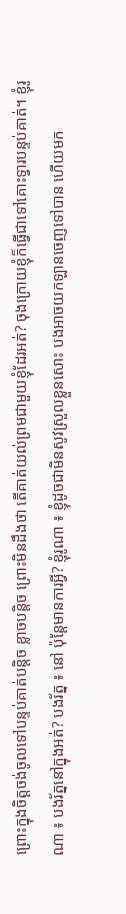ព្រោះក្នុងចិត្តចង់ចូលទៅបន្ទប់គាត់បន្តិច ខ្លាចបន្តិច ព្រោះមិនដឹងថា តើគាត់យល់ព្រមជាមួយខ្ញុំដែរអត់? ចុងក្រោយខ្ញុំក៏ធ្វើជាទៅគោះទ្វារបន្ទប់គាត់។ ខ្ញុំរូណា ៖ បងរ័ត្ននៅក្នុងអត់? បងរ័ត្ន ៖ នៅ ប៉ុន្តែមានការអ្វី? ខ្ញុំរូណា ៖ ខ្ញុំដូចជាមិនសូវស្រួលខ្លួនសោះ បងអាចយកឡានចេញទៅបាន ហើយមក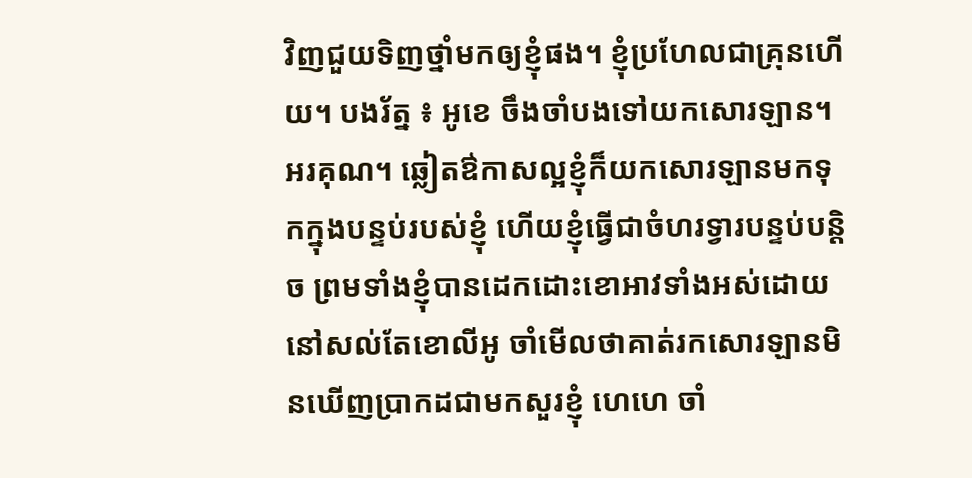វិញជួយទិញថ្នាំមកឲ្យខ្ញុំផង។ ខ្ញុំប្រហែលជាគ្រុនហើយ។ បងរ័ត្ន ៖ អូខេ ចឹងចាំបងទៅយកសោរឡាន។ អរគុណ។ ឆ្លៀតឳកាសល្អខ្ញុំក៏យកសោរឡានមកទុកក្នុងបន្ទប់របស់ខ្ញុំ ហើយខ្ញុំធ្វើជាចំហរទ្វារបន្ទប់បន្តិច ព្រមទាំងខ្ញុំបានដេកដោះខោអាវទាំងអស់ដោយនៅសល់តែខោលីអូ ចាំមើលថាគាត់រកសោរឡានមិនឃើញប្រាកដជាមកសួរខ្ញុំ ហេហេ ចាំ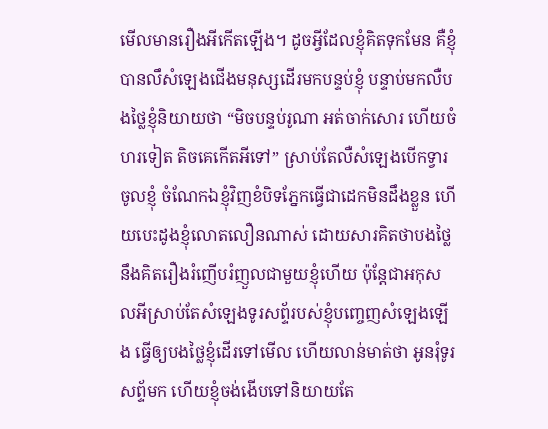មើលមានរឿងអីកើតឡើង។ ដូចអ្វីដែលខ្ញុំគិតទុកមែន គឺខ្ញុំបានលឹសំឡេងជើងមនុស្សដើរមកបន្ទប់ខ្ញុំ បន្ទាប់មកលឺបងថ្លៃខ្ញុំនិយាយថា “មិចបន្ទប់រូណា អត់ចាក់សោរ ហើយចំហរទៀត តិចគេកើតអីទៅ” ស្រាប់តែលឺសំឡេងបើកទ្វារចូលខ្ញុំ ចំណែកឯខ្ញុំវិញខំបិទភ្នែកធ្វើជាដេកមិនដឹងខ្លួន ហើយបេះដូងខ្ញុំលោតលឿនណាស់ ដោយសារគិតថាបងថ្លៃនឹងគិតរឿងរំញើបរំញួលជាមួយខ្ញុំហើយ ប៉ុន្តែជាអកុសលអីស្រាប់តែសំឡេងទូរសព្ទ័របស់ខ្ញុំបញ្ចេញសំឡេងឡើង ធ្វើឲ្យបងថ្លៃខ្ញុំដើរទៅមើល ហើយលាន់មាត់ថា អូនរុំទូរសព្ទ័មក ហើយខ្ញុំចង់ងើបទៅនិយាយតែ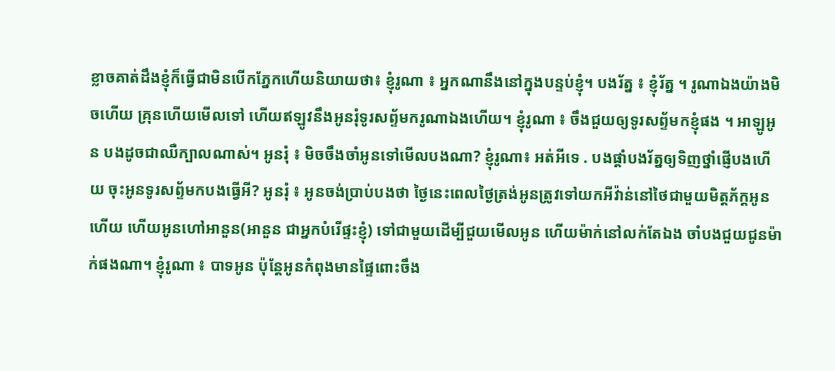ខ្លាចគាត់ដឹងខ្ញុំក៏ធ្វើជាមិនបើកភ្នែកហើយនិយាយថា៖ ខ្ញុំរូណា ៖ អ្នកណានឹងនៅក្នុងបន្ទប់ខ្ញុំ។ បងរ័ត្ន ៖ ខ្ញុំរ័ត្ន ។ រូណាឯងយ៉ាងមិចហើយ គ្រុនហើយមើលទៅ ហើយឥឡូវនឹងអូនរុំទូរសព្ទ័មករូណាឯងហើយ។ ខ្ញុំរូណា ៖ ចឹងជួយឲ្យទូរសព្ទ័មកខ្ញុំផង ។ អាឡូអូន បងដូចជាឈឺក្បាលណាស់។ អូនរុំ ៖ មិចចឹងចាំអូនទៅមើលបងណា? ខ្ញុំរូណា៖ អត់អីទេ . បងផ្ដាំបងរ័ត្នឲ្យទិញថ្នាំផ្ញើបងហើយ ចុះអូនទូរសព្ទ័មកបងធ្វើអី? អូនរុំ ៖ អូនចង់ប្រាប់បងថា ថ្ងៃនេះពេលថ្ងៃត្រង់អូនត្រូវទៅយកអីវ៉ាន់នៅថៃជាមួយមិត្តភ័ក្តអូនហើយ ហើយអូនហៅអានួន(អានួន ជាអ្នកបំរើផ្ទះខ្ញុំ) ទៅជាមួយដើម្បីជួយមើលអូន ហើយម៉ាក់នៅលក់តែឯង ចាំបងជួយជូនម៉ាក់ផងណា។ ខ្ញុំរូណា ៖ បាទអូន ប៉ុន្តែអូនកំពុងមានផ្ទៃពោះចឹង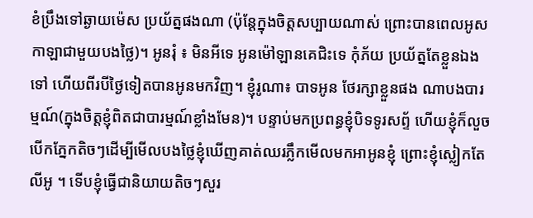ខំប្រឹងទៅឆ្ងាយម៉េស ប្រយ័ត្នផងណា (ប៉ុន្តែក្នុងចិត្តសប្បាយណាស់ ព្រោះបានពេលអូសកាឡាជាមួយបងថ្លៃ)។ អូនរុំ ៖ មិនអីទេ អូនម៉ៅឡានគេជិះទេ កុំភ័យ ប្រយ័ត្នតែខ្លួនឯងទៅ ហើយពីរបីថ្ងៃទៀតបានអូនមកវិញ។ ខ្ញុំរូណា៖ បាទអូន ថែរក្សាខ្លួនផង ណាបងបារម្មណ៍(ក្នុងចិត្តខ្ញុំពិតជាបារម្មណ៍ខ្លាំងមែន)។ បន្ទាប់មកប្រពន្ធខ្ញុំបិទទូរសព្ទ័ ហើយខ្ញុំក៏លួចបើកភ្នែកតិចៗដើម្បីមើលបងថ្លៃខ្ញុំឃើញគាត់ឈរភ្លឹកមើលមកអាអូនខ្ញុំ ព្រោះខ្ញុំស្លៀកតែលីអូ ។ ទើបខ្ញុំធ្វើជានិយាយតិចៗសួរ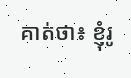គាត់ថា៖ ខ្ញុំរូ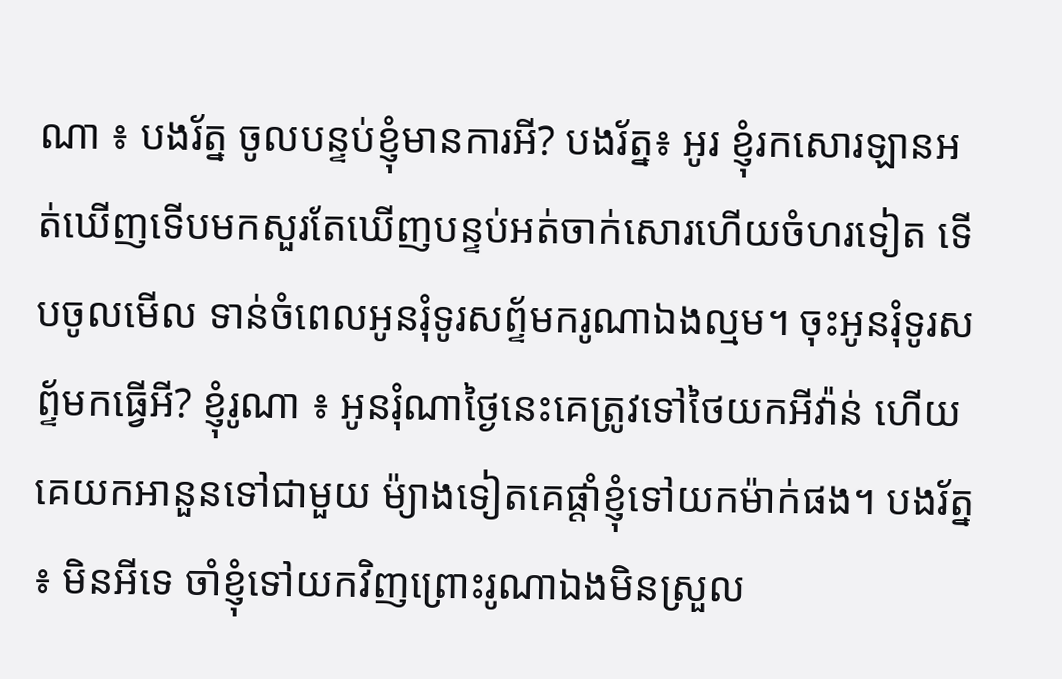ណា ៖ បងរ័ត្ន ចូលបន្ទប់ខ្ញុំមានការអី? បងរ័ត្ន៖ អូរ ខ្ញុំរកសោរឡានអត់ឃើញទើបមកសួរតែឃើញបន្ទប់អត់ចាក់សោរហើយចំហរទៀត ទើបចូលមើល ទាន់ចំពេលអូនរុំទូរសព្ទ័មករូណាឯងល្មម។ ចុះអូនរុំទូរសព្ទ័មកធ្វើអី? ខ្ញុំរូណា ៖ អូនរុំណាថ្ងៃនេះគេត្រូវទៅថៃយកអីវ៉ាន់ ហើយគេយកអានួនទៅជាមួយ ម៉្យាងទៀតគេផ្ដាំខ្ញុំទៅយកម៉ាក់ផង។ បងរ័ត្ន ៖ មិនអីទេ ចាំខ្ញុំទៅយកវិញព្រោះរូណាឯងមិនស្រួល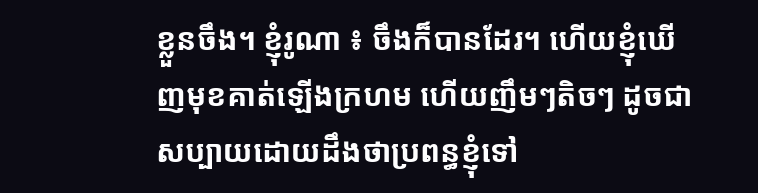ខ្លួនចឹង។ ខ្ញុំរូណា ៖ ចឹងក៏បានដែរ។ ហើយខ្ញុំឃើញមុខគាត់ឡើងក្រហម ហើយញឹមៗតិចៗ ដូចជាសប្បាយដោយដឹងថាប្រពន្ធខ្ញុំទៅ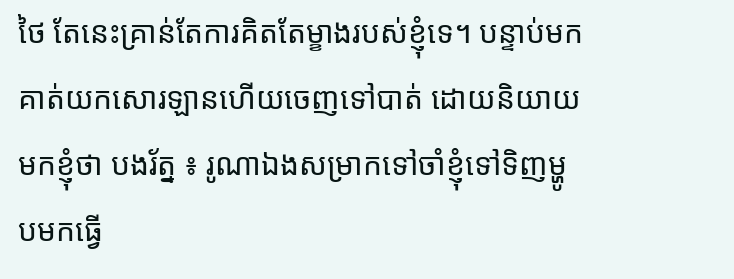ថៃ តែនេះគ្រាន់តែការគិតតែម្ខាងរបស់ខ្ញុំទេ។ បន្ទាប់មកគាត់យកសោរឡានហើយចេញទៅបាត់ ដោយនិយាយមកខ្ញុំថា បងរ័ត្ន ៖ រូណាឯងសម្រាកទៅចាំខ្ញុំទៅទិញម្ហូបមកធ្វើ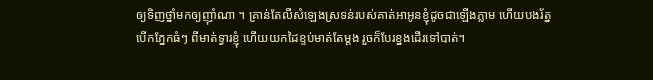ឲ្យទិញថ្នាំមកឲ្យញ៉ាំណា ។ គ្រាន់តែលឺសំឡេងស្រទន់របស់គាត់អាអូនខ្ញុំដូចជាឡើងភ្លាម ហើយបងរ័ត្ន បើកភ្នែកធំៗ ពីមាត់ទ្វារខ្ញុំ ហើយយកដៃខ្ទប់មាត់តែម្ដង រួចក៏បែរខ្នងដើរទៅបាត់។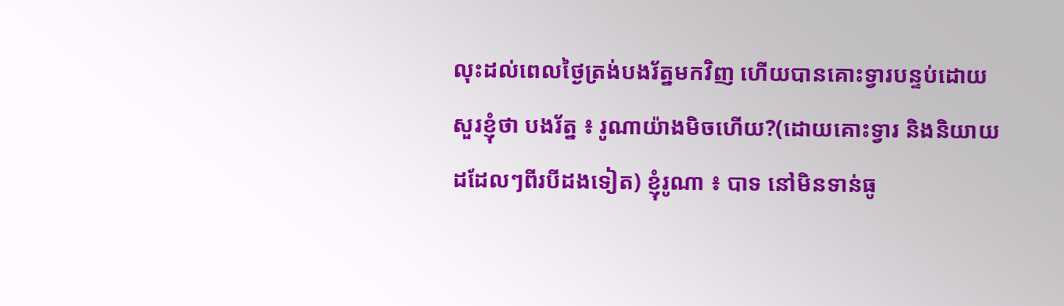លុះដល់ពេលថ្ងៃត្រង់បងរ័ត្នមកវិញ ហើយបានគោះទ្វារបន្ទប់ដោយសួរខ្ញុំថា បងរ័ត្ន ៖ រូណាយ៉ាងមិចហើយ?(ដោយគោះទ្វារ និងនិយាយដដែលៗពីរបីដងទៀត) ខ្ញុំរូណា ៖ បាទ នៅមិនទាន់ធូ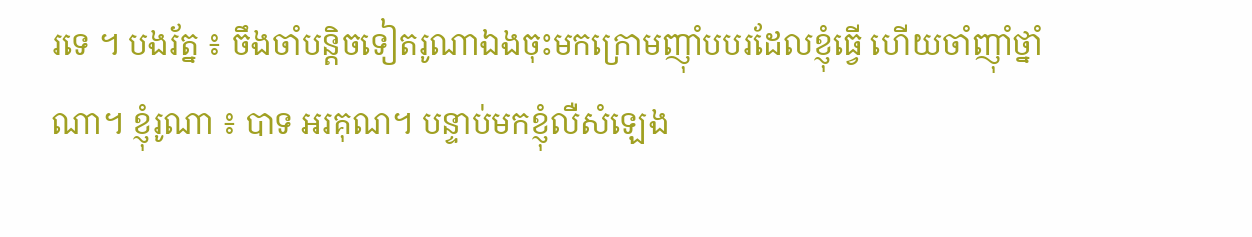រទេ ។ បងរ័ត្ន ៖ ចឹងចាំបន្តិចទៀតរូណាឯងចុះមកក្រោមញ៉ាំបបរដែលខ្ញុំធ្វើ ហើយចាំញ៉ាំថ្នាំណា។ ខ្ញុំរូណា ៖ បាទ អរគុណ។ បន្ទាប់មកខ្ញុំលឺសំឡេង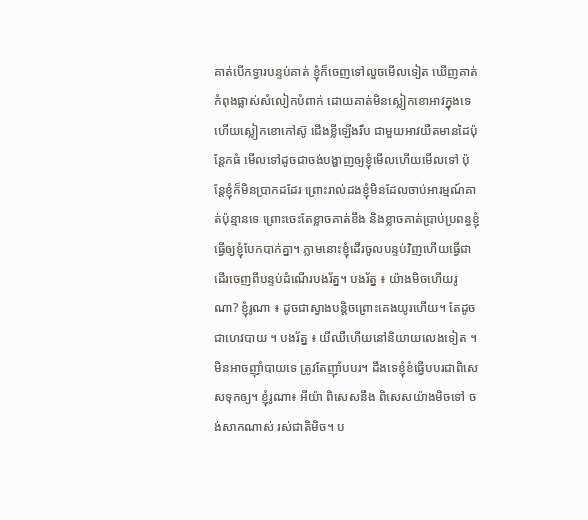គាត់បើកទ្វារបន្ទប់គាត់ ខ្ញុំក៏ចេញទៅលួចមើលទៀត ឃើញគាត់កំពុងផ្លាស់សំលៀកបំពាក់ ដោយគាត់មិនស្លៀកខោអាវក្នុងទេ ហើយស្លៀកខោកៅស៊ូ ជើងខ្លីឡើងរឹប ជាមួយអាវយឺតមានដៃប៉ុន្តែកធំ មើលទៅដូចជាចង់បង្ហាញឲ្យខ្ញុំមើលហើយមើលទៅ ប៉ុន្តែខ្ញុំក៏មិនប្រាកដដែរ ព្រោះរាល់ដងខ្ញុំមិនដែលចាប់អារម្មណ៍គាត់ប៉ុន្មានទេ ព្រោះចេះតែខ្លាចគាត់ខឹង និងខ្លាចគាត់ប្រាប់ប្រពន្ធខ្ញុំធ្វើឲ្យខ្ញុំបែកបាក់គ្នា។ ភ្លាមនោះខ្ញុំដើរចូលបន្ទប់វិញហើយធ្វើជាដើរចេញពីបន្ទប់ដំណើរបងរ័ត្ន។ បងរ័ត្ន ៖ យ៉ាងមិចហើយរូណា? ខ្ញុំរូណា ៖ ដូចជាស្វាងបន្តិចព្រោះគេងយូរហើយ។ តែដូចជាហេវបាយ ។ បងរ័ត្ន ៖ យីឈឺហើយនៅនិយាយលេងទៀត ។ មិនអាចញ៉ាំបាយទេ ត្រូវតែញ៉ាំបបរ។ ដឹងទេខ្ញុំខំធ្វើបបរជាពិសេសទុកឲ្យ។ ខ្ញុំរូណា៖ អីយ៉ា ពិសេសនឹង ពិសេសយ៉ាងមិចទៅ ចង់សាកណាស់ រស់ជាតិមិច។ ប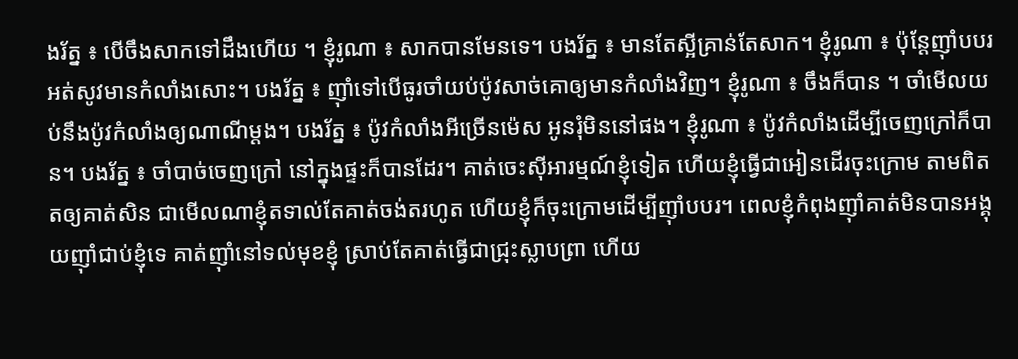ងរ័ត្ន ៖ បើចឹងសាកទៅដឹងហើយ ។ ខ្ញុំរូណា ៖ សាកបានមែនទេ។ បងរ័ត្ន ៖ មានតែស្អីគ្រាន់តែសាក។ ខ្ញុំរូណា ៖ ប៉ុន្តែញ៉ាំបបរអត់សូវមានកំលាំងសោះ។ បងរ័ត្ន ៖ ញ៉ាំទៅបើធូរចាំយប់ប៉ូវសាច់គោឲ្យមានកំលាំងវិញ។ ខ្ញុំរូណា ៖ ចឹងក៏បាន ។ ចាំមើលយប់នឹងប៉ូវកំលាំងឲ្យណាណីម្ដង។ បងរ័ត្ន ៖ ប៉ូវកំលាំងអីច្រើនម៉េស អូនរុំមិននៅផង។ ខ្ញុំរូណា ៖ ប៉ូវកំលាំងដើម្បីចេញក្រៅក៏បាន។ បងរ័ត្ន ៖ ចាំបាច់ចេញក្រៅ នៅក្នុងផ្ទះក៏បានដែរ។ គាត់ចេះស៊ីអារម្មណ៍ខ្ញុំទៀត ហើយខ្ញុំធ្វើជាអៀនដើរចុះក្រោម តាមពិតតឲ្យគាត់សិន ជាមើលណាខ្ញុំតទាល់តែគាត់ចង់តរហូត ហើយខ្ញុំក៏ចុះក្រោមដើម្បីញ៉ាំបបរ។ ពេលខ្ញុំកំពុងញ៉ាំគាត់មិនបានអង្គុយញ៉ាំជាប់ខ្ញុំទេ គាត់ញ៉ាំនៅទល់មុខខ្ញុំ ស្រាប់តែគាត់ធ្វើជាជ្រុះស្លាបព្រា ហើយ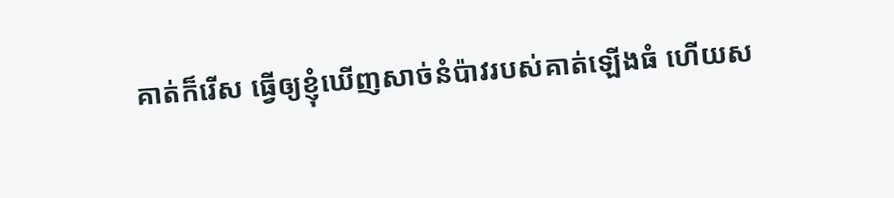គាត់ក៏រើស ធ្វើឲ្យខ្ញុំឃើញសាច់នំប៉ាវរបស់គាត់ឡើងធំ ហើយស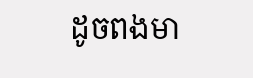ដូចពងមា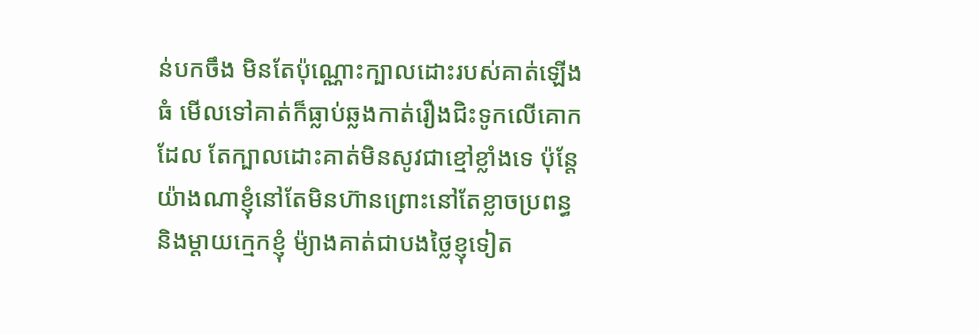ន់បកចឹង មិនតែប៉ុណ្ណោះក្បាលដោះរបស់គាត់ឡើងធំ មើលទៅគាត់ក៏ធ្លាប់ឆ្លងកាត់រឿងជិះទូកលើគោកដែល តែក្បាលដោះគាត់មិនសូវជាខ្មៅខ្លាំងទេ ប៉ុន្តែយ៉ាងណាខ្ញុំនៅតែមិនហ៊ានព្រោះនៅតែខ្លាចប្រពន្ធ និងម្ដាយក្មេកខ្ញុំ ម៉្យាងគាត់ជាបងថ្លៃខ្ញុទៀត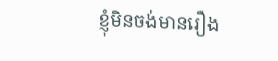ខ្ញុំមិនចង់មានរឿង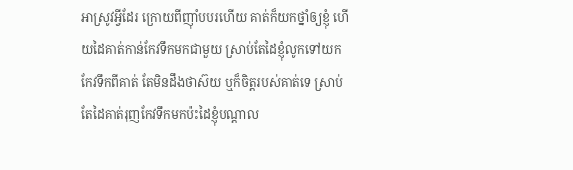អាស្រូវអ្វីដែរ ក្រោយពីញ៉ាំបបរហើយ គាត់ក៏យកថ្នាំឲ្យខ្ញុំ ហើយដៃគាត់កាន់កែវទឹកមកជាមួយ ស្រាប់តែដៃខ្ញុំលូកទៅយកកែវទឹកពីគាត់ តែមិនដឹងថាស៊យ ឬក៏ចិត្តរបស់គាត់ទេ ស្រាប់តែដៃគាត់រុញកែវទឹកមកប៉ះដៃខ្ញុំបណ្ដាល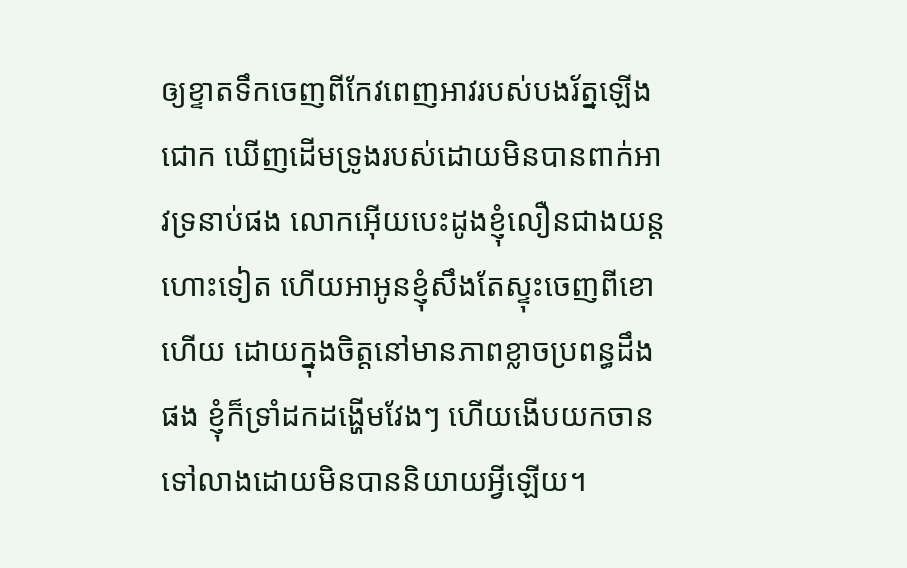ឲ្យខ្ទាតទឹកចេញពីកែវពេញអាវរបស់បងរ័ត្នឡើងជោក ឃើញដើមទ្រូងរបស់ដោយមិនបានពាក់អាវទ្រនាប់ផង លោកអ៊ើយបេះដូងខ្ញុំលឿនជាងយន្តហោះទៀត ហើយអាអូនខ្ញុំសឹងតែស្ទុះចេញពីខោហើយ ដោយក្នុងចិត្តនៅមានភាពខ្លាចប្រពន្ធដឹងផង ខ្ញុំក៏ទ្រាំដកដង្ហើមវែងៗ ហើយងើបយកចានទៅលាងដោយមិនបាននិយាយអ្វីឡើយ។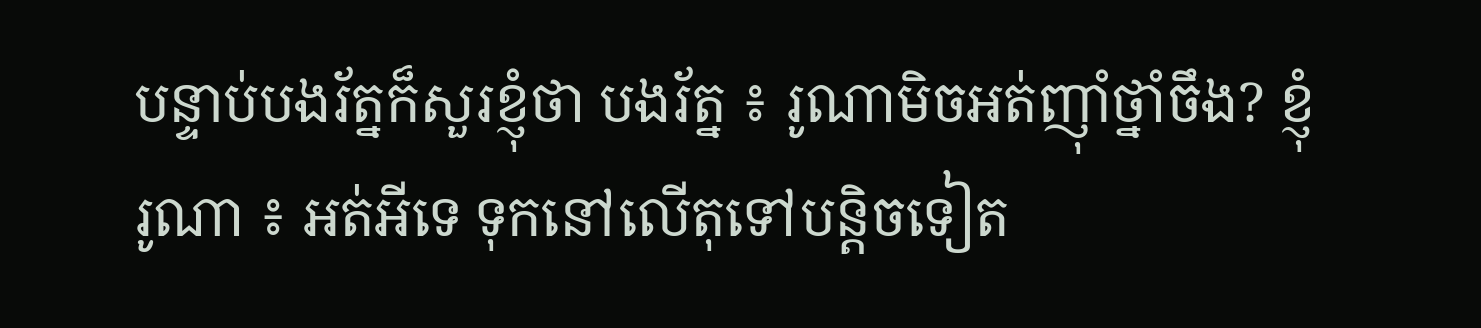បន្ទាប់បងរ័ត្នក៏សួរខ្ញុំថា បងរ័ត្ន ៖ រូណាមិចអត់ញ៉ាំថ្នាំចឹង? ខ្ញុំរូណា ៖ អត់អីទេ ទុកនៅលើតុទៅបន្តិចទៀត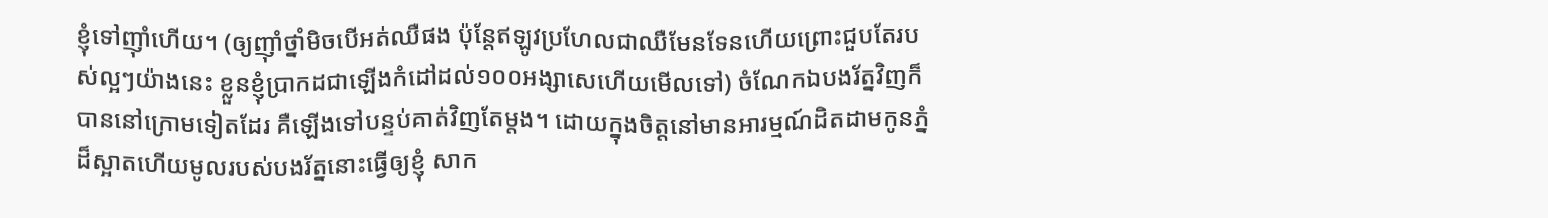ខ្ញុំទៅញ៉ាំហើយ។ (ឲ្យញ៉ាំថ្នាំមិចបើអត់ឈឺផង ប៉ុន្តែឥឡូវប្រហែលជាឈឺមែនទែនហើយព្រោះជួបតែរបស់ល្អៗយ៉ាងនេះ ខ្លួនខ្ញុំប្រាកដជាឡើងកំដៅដល់១០០អង្សាសេហើយមើលទៅ) ចំណែកឯបងរ័ត្នវិញក៏បាននៅក្រោមទៀតដែរ គឺឡើងទៅបន្ទប់គាត់វិញតែម្ដង។ ដោយក្នុងចិត្តនៅមានអារម្មណ៍ដិតដាមកូនភ្នំដ៏ស្អាតហើយមូលរបស់បងរ័ត្ននោះធ្វើឲ្យខ្ញុំ សាក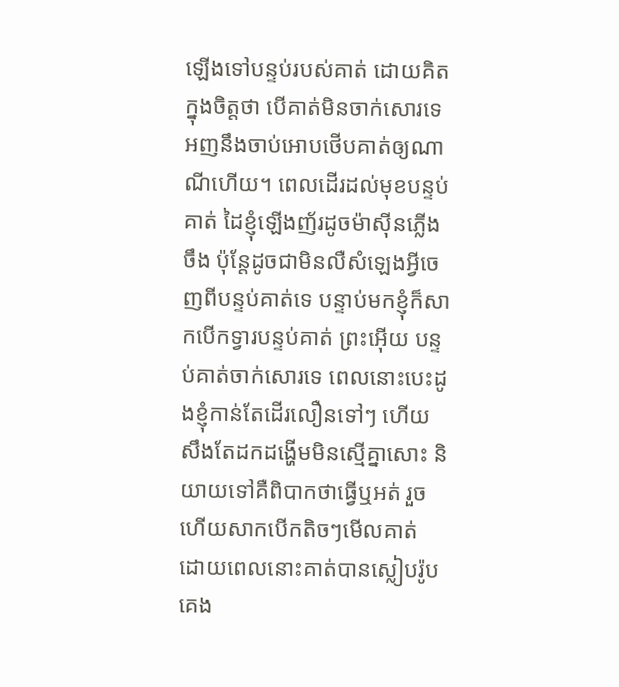ឡើងទៅបន្ទប់របស់គាត់ ដោយគិតក្នុងចិត្តថា បើគាត់មិនចាក់សោរទេ អញនឹងចាប់អោបថើបគាត់ឲ្យណាណីហើយ។ ពេលដើរដល់មុខបន្ទប់គាត់ ដៃខ្ញុំឡើងញ័រដូចម៉ាស៊ីនភ្លើងចឹង ប៉ុន្តែដូចជាមិនលឺសំឡេងអ្វីចេញពីបន្ទប់គាត់ទេ បន្ទាប់មកខ្ញុំក៏សាកបើកទ្វារបន្ទប់គាត់ ព្រះអ៊ើយ បន្ទប់គាត់ចាក់សោរទេ ពេលនោះបេះដូងខ្ញុំកាន់តែដើរលឿនទៅៗ ហើយសឹងតែដកដង្ហើមមិនស្មើគ្នាសោះ និយាយទៅគឺពិបាកថាធ្វើឬអត់ រួចហើយសាកបើកតិចៗមើលគាត់ ដោយពេលនោះគាត់បានស្លៀបរ៉ូបគេង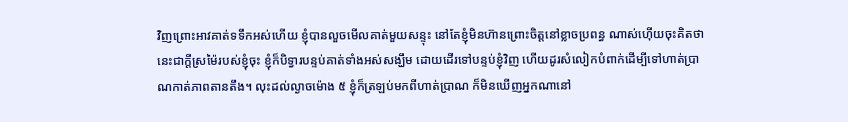វិញព្រោះអាវគាត់ទទឹកអស់ហើយ ខ្ញុំបានលួចមើលគាត់មួយសន្ទុះ នៅតែខ្ញុំមិនហ៊ានព្រោះចិត្តនៅខ្លាចប្រពន្ធ ណាស់ហ៊ើយចុះគិតថានេះជាក្ដីស្រម៉ៃរបស់ខ្ញុំចុះ ខ្ញុំក៏បិទ្វារបន្ទប់គាត់ទាំងអស់សង្ឃឹម ដោយដើរទៅបន្ទប់ខ្ញុំវិញ ហើយដូរសំលៀកបំពាក់ដើម្បីទៅហាត់ប្រាណកាត់ភាពតានតឹង។ លុះដល់ល្ងាចម៉ោង ៥ ខ្ញុំក៏ត្រឡប់មកពីហាត់ប្រាណ ក៏មិនឃើញអ្នកណានៅ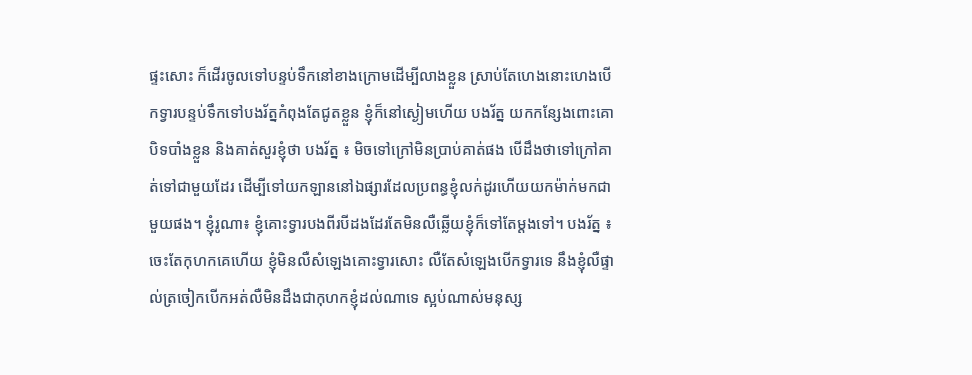ផ្ទះសោះ ក៏ដើរចូលទៅបន្ទប់ទឹកនៅខាងក្រោមដើម្បីលាងខ្លួន ស្រាប់តែហេងនោះហេងបើកទ្វារបន្ទប់ទឹកទៅបងរ័ត្នកំពុងតែជូតខ្លួន ខ្ញុំក៏នៅស្ងៀមហើយ បងរ័ត្ន យកកន្សែងពោះគោបិទបាំងខ្លួន និងគាត់សួរខ្ញុំថា បងរ័ត្ន ៖ មិចទៅក្រៅមិនប្រាប់គាត់ផង បើដឹងថាទៅក្រៅគាត់ទៅជាមួយដែរ ដើម្បីទៅយកឡាននៅឯផ្សារដែលប្រពន្ធខ្ញុំលក់ដូរហើយយកម៉ាក់មកជាមួយផង។ ខ្ញុំរូណា៖ ខ្ញុំគោះទ្វារបងពីរបីដងដែរតែមិនលឺឆ្លើយខ្ញុំក៏ទៅតែម្ដងទៅ។ បងរ័ត្ន ៖ ចេះតែកុហកគេហើយ ខ្ញុំមិនលឺសំឡេងគោះទ្វារសោះ លឺតែសំឡេងបើកទ្វារទេ នឹងខ្ញុំលឺផ្ទាល់ត្រចៀកបើកអត់លឺមិនដឹងជាកុហកខ្ញុំដល់ណាទេ ស្អប់ណាស់មនុស្ស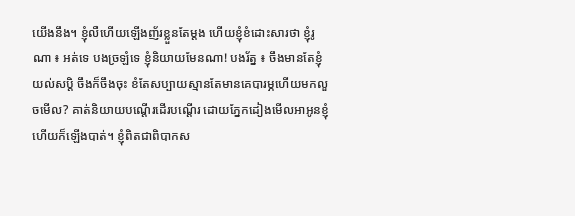យើងនឹង។ ខ្ញុំលឺហើយឡើងញ័រខ្លួនតែម្ដង ហើយខ្ញុំខំដោះសារថា ខ្ញុំរូណា ៖ អត់ទេ បងច្រឡំទេ ខ្ញុំនិយាយមែនណា! បងរ័ត្ន ៖ ចឹងមានតែខ្ញុំយល់សប្ដិ ចឹងក៏ចឹងចុះ ខំតែសប្បាយស្មានតែមានគេបារម្ភហើយមកលួចមើល? គាត់និយាយបណ្ដើរដើរបណ្ដើរ ដោយភ្នែកដៀងមើលអាអូនខ្ញុំ ហើយក៏ឡើងបាត់។ ខ្ញុំពិតជាពិបាកស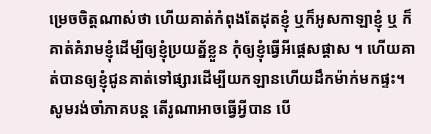ម្រេចចិត្តណាស់ថា ហើយគាត់កំពុងតែដុតខ្ញុំ ឬក៏អូសកាឡាខ្ញុំ ឬ ក៏គាត់គំរាមខ្ញុំដើម្បីឲ្យខ្ញុំប្រយត័្នខ្លួន កុំឲ្យខ្ញុំធ្វើអីផ្ដេសផ្ដាស ។ ហើយគាត់បានឲ្យខ្ញុំជូនគាត់ទៅផ្សារដើម្បីយកឡានហើយដឹកម៉ាក់មកផ្ទះ។ សូមរង់ចាំភាគបន្ត តើរូណាអាចធ្វើអ្វីបាន បើ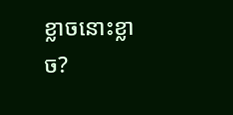ខ្លាចនោះខ្លាច?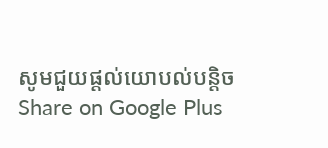សូមជួយផ្ដល់យោបល់បន្តិច
Share on Google Plus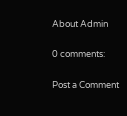About Admin

0 comments:

Post a Comment